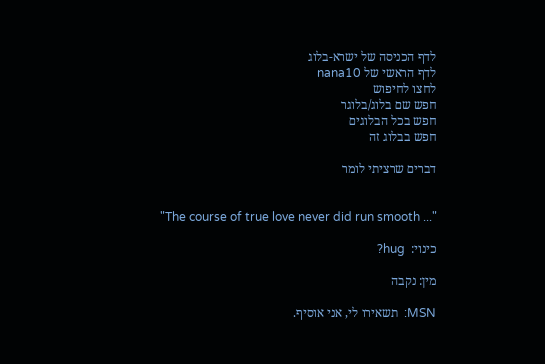לדף הכניסה של ישרא-בלוג
לדף הראשי של nana10
לחצו לחיפוש
חפש שם בלוג/בלוגר
חפש בכל הבלוגים
חפש בבלוג זה

דברים שרציתי לומר


"The course of true love never did run smooth ..."

כינוי:  hug?

מין: נקבה

MSN:  תשאירו לי, אני אוסיף.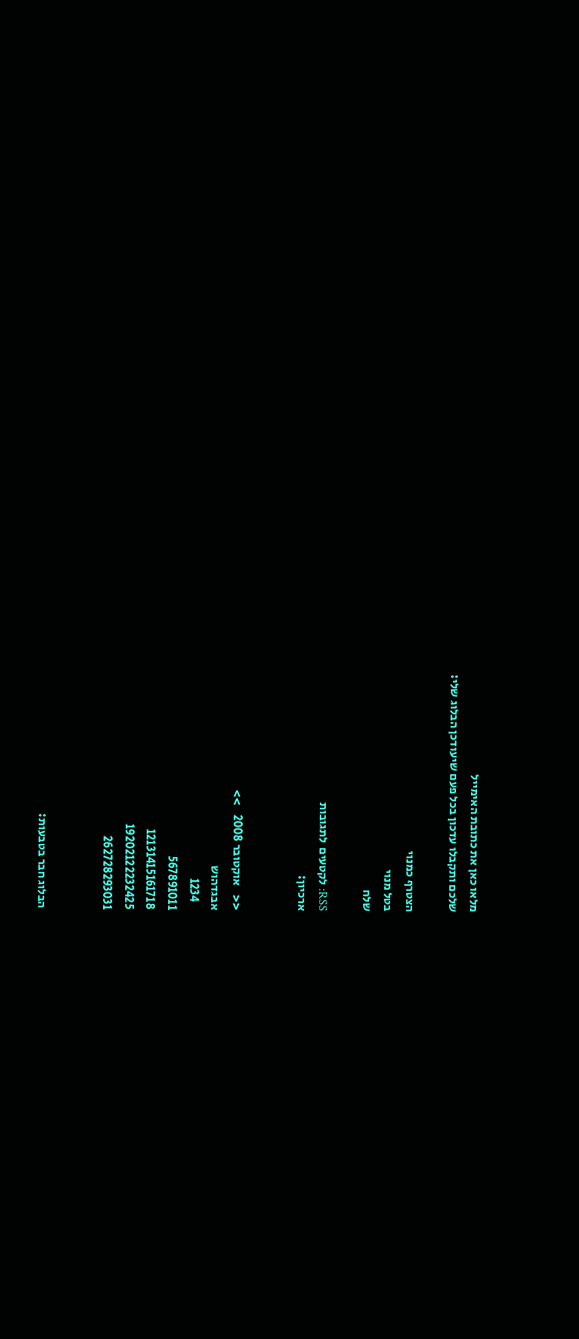מלאו כאן את כתובת האימייל
שלכם ותקבלו עדכון בכל פעם שיעודכן הבלוג שלי:

הצטרף כמנוי
בטל מנוי
שלח

RSS: לקטעים  לתגובות
ארכיון:


<<    אוקטובר 2008    >>
אבגדהוש
   1234
567891011
12131415161718
19202122232425
262728293031


הבלוג חבר בטבעות: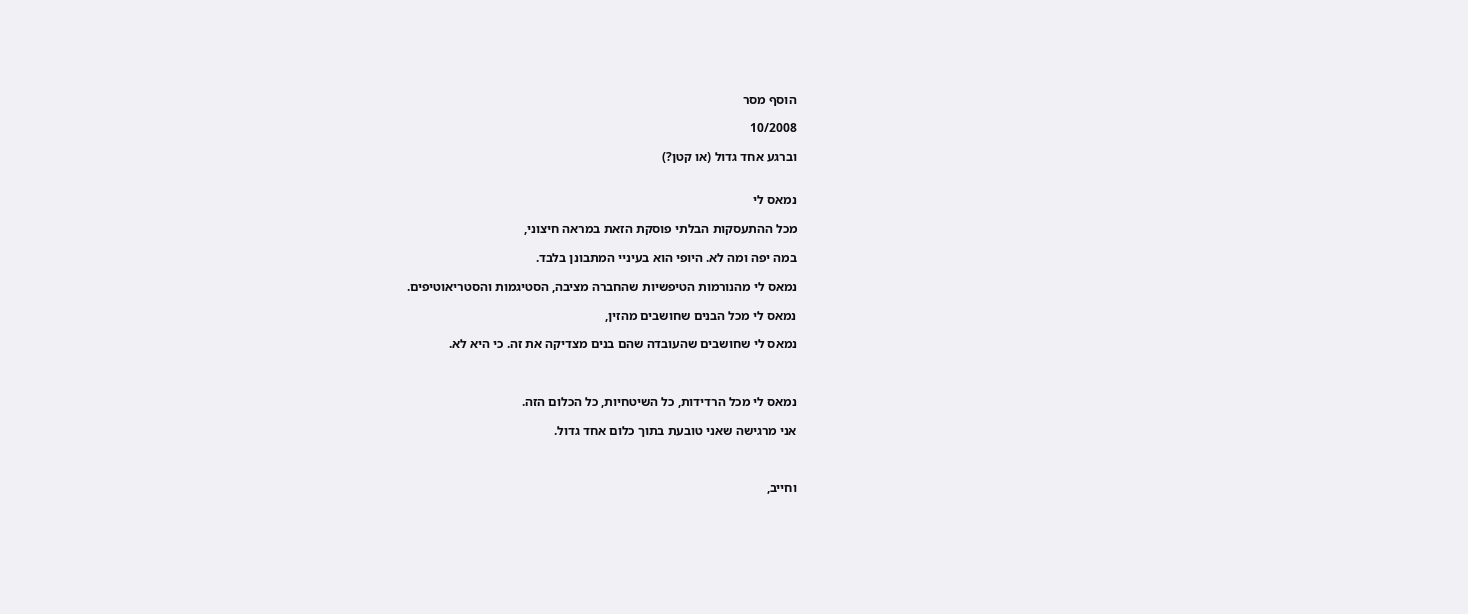הוסף מסר

10/2008

וברגע אחד גדול (או קטן?)


נמאס לי

מכל ההתעסקות הבלתי פוסקת הזאת במראה חיצוני,

במה יפה ומה לא. היופי הוא בעיניי המתבונן בלבד.

נמאס לי מהנורמות הטיפשיות שהחברה מציבה, הסטיגמות והסטריאוטיפים.

נמאס לי מכל הבנים שחושבים מהזין,

נמאס לי שחושבים שהעובדה שהם בנים מצדיקה את זה. כי היא לא.



נמאס לי מכל הרדידות, כל השיטחיות, כל הכלום הזה.

אני מרגישה שאני טובעת בתוך כלום אחד גדול.



וחייב,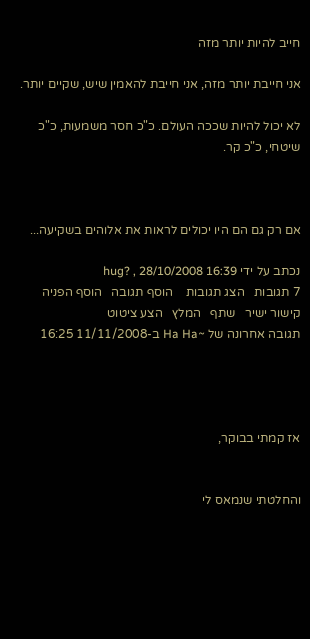חייב להיות יותר מזה

אני חייבת יותר מזה, אני חייבת להאמין שיש, שקיים יותר.

לא יכול להיות שככה העולם. כ"כ חסר משמעות, כ"כ שיטחי, כ"כ קר.



אם רק גם הם היו יכולים לראות את אלוהים בשקיעה...

נכתב על ידי hug? , 28/10/2008 16:39
7 תגובות   הצג תגובות    הוסף תגובה   הוסף הפניה   קישור ישיר   שתף   המלץ   הצע ציטוט
תגובה אחרונה של ~Ha Ha ב-11/11/2008 16:25




אז קמתי בבוקר,


והחלטתי שנמאס לי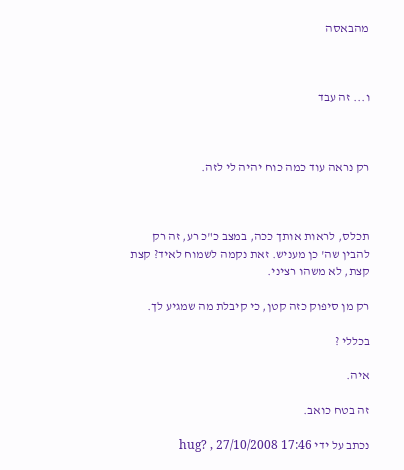מהבאסה



ו... זה עבד



רק נראה עוד כמה כוח יהיה לי לזה.



תכלס, לראות אותך ככה, במצב כ"כ רע, זה רק להבין שה' כן מעניש. זאת נקמה לשמוח לאיד? קצת קצת, לא משהו רציני.

רק מן סיפוק כזה קטן, כי קיבלת מה שמגיע לך.

בכללי ?

איה.

זה בטח כואב.

נכתב על ידי hug? , 27/10/2008 17:46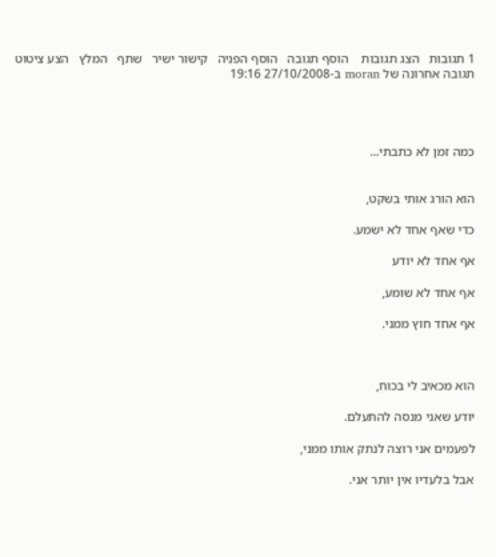1 תגובות   הצג תגובות    הוסף תגובה   הוסף הפניה   קישור ישיר   שתף   המלץ   הצע ציטוט
תגובה אחרונה של moran ב-27/10/2008 19:16




כמה זמן לא כתבתי...


הוא הורג אותי בשקט,

כדי שאף אחד לא ישמע.

אף אחד לא יודע

אף אחד לא שומע,

אף אחד חוץ ממני.



הוא מכאיב לי בכוח,

יודע שאני מנסה להתעלם.

לפעמים אני רוצה לנתק אותו ממני,

אבל בלעדיו אין יותר אני.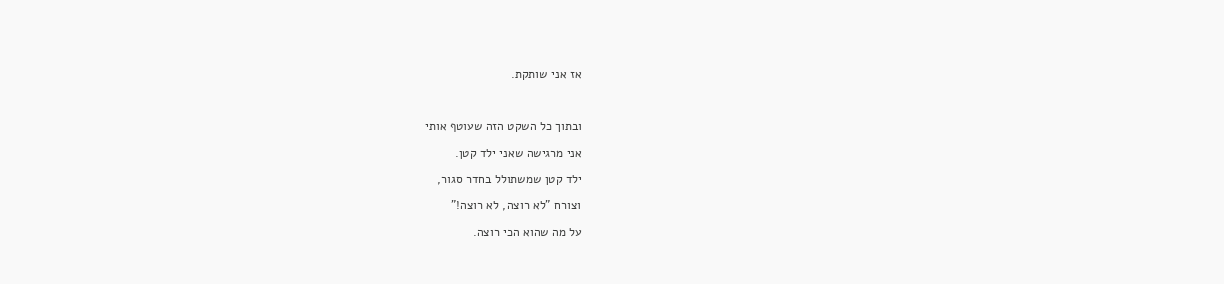אז אני שותקת.



ובתוך כל השקט הזה שעוטף אותי

אני מרגישה שאני ילד קטן.

ילד קטן שמשתולל בחדר סגור,

וצורח "לא רוצה, לא רוצה!"

על מה שהוא הכי רוצה.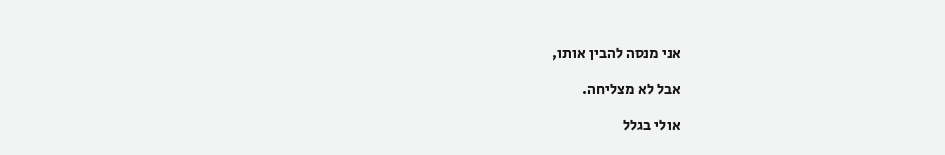אני מנסה להבין אותו,

אבל לא מצליחה.

אולי בגלל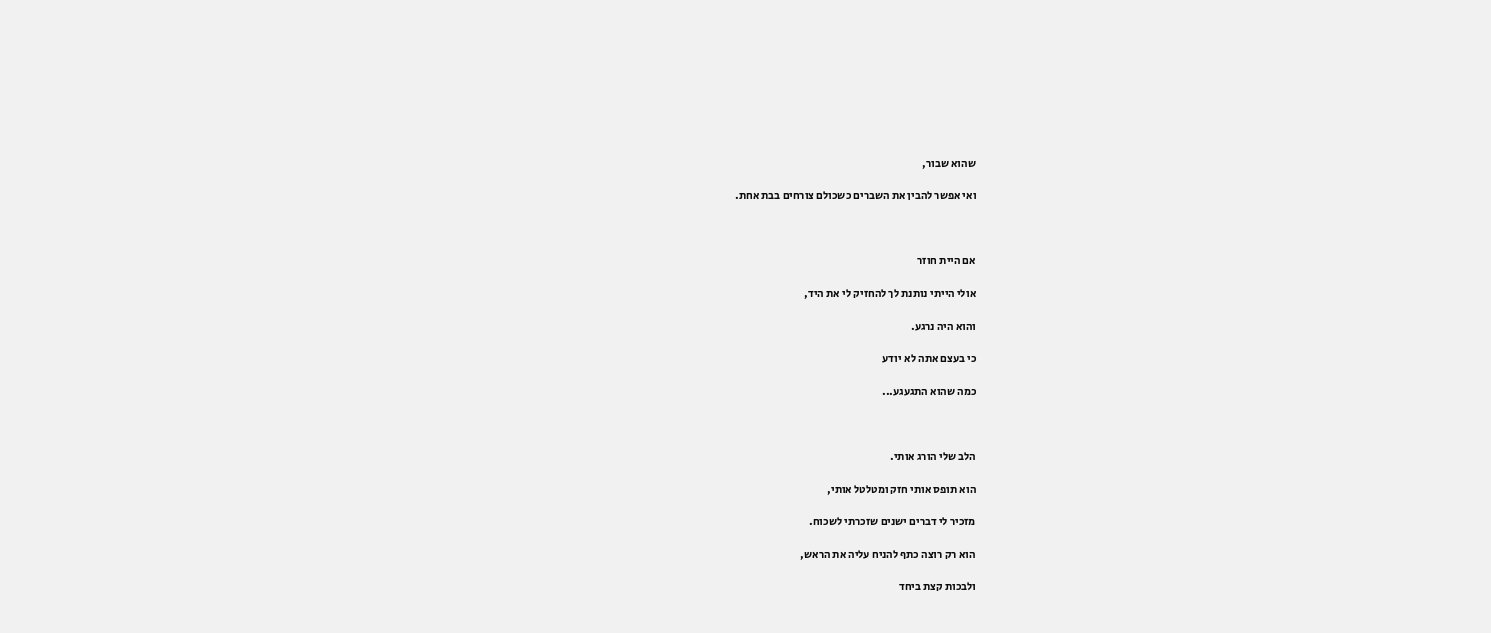שהוא שבור,

ואי אפשר להבין את השברים כשכולם צורחים בבת אחת.



אם היית חוזר

אולי הייתי נותנת לך להחזיק לי את היד,

והוא היה נרגע.

כי בעצם אתה לא יודע

כמה שהוא התגעגע...



הלב שלי הורג אותי.

הוא תופס אותי חזק ומטלטל אותי,

מזכיר לי דברים ישנים שזכרתי לשכוח.

הוא רק רוצה כתף להניח עליה את הראש,

ולבכות קצת ביחד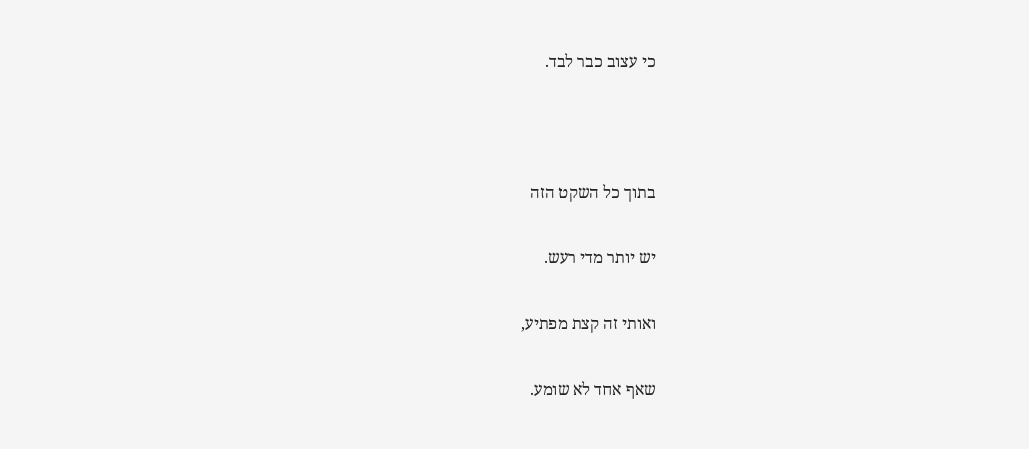כי עצוב כבר לבד.



בתוך כל השקט הזה

יש יותר מדי רעש.

ואותי זה קצת מפתיע,

שאף אחד לא שומע.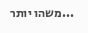...משהו יותר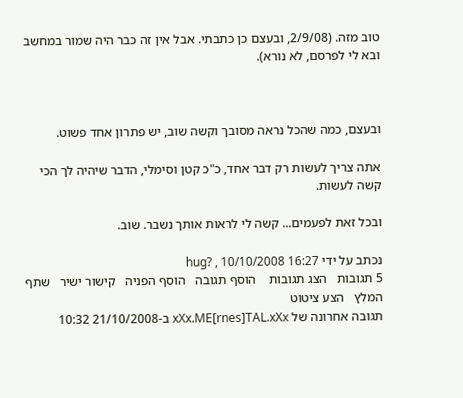טוב מזה. (2/9/08, ובעצם כן כתבתי. אבל אין זה כבר היה שמור במחשב ובא לי לפרסם, לא נורא).



ובעצם, כמה שהכל נראה מסובך וקשה שוב, יש פתרון אחד פשוט.

אתה צריך לעשות רק דבר אחד, כ"כ קטן וסימלי, הדבר שיהיה לך הכי קשה לעשות.

ובכל זאת לפעמים... קשה לי לראות אותך נשבר. שוב.

נכתב על ידי hug? , 10/10/2008 16:27
5 תגובות   הצג תגובות    הוסף תגובה   הוסף הפניה   קישור ישיר   שתף   המלץ   הצע ציטוט
תגובה אחרונה של xXx.ME[rnes]TAL.xXx ב-21/10/2008 10:32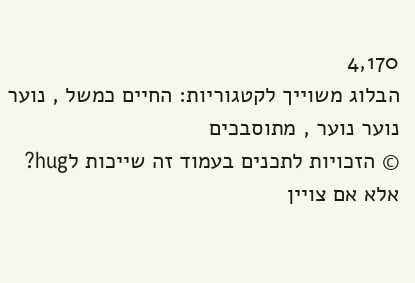4,170
הבלוג משוייך לקטגוריות: החיים כמשל , נוער נוער נוער , מתוסבכים
© הזכויות לתכנים בעמוד זה שייכות לhug? אלא אם צויין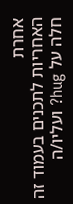אחרת
האחריות לתכנים בעמוד זה חלה על hug? ועליו/ה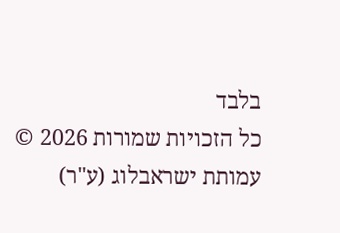בלבד
כל הזכויות שמורות 2026 © עמותת ישראבלוג (ע"ר)